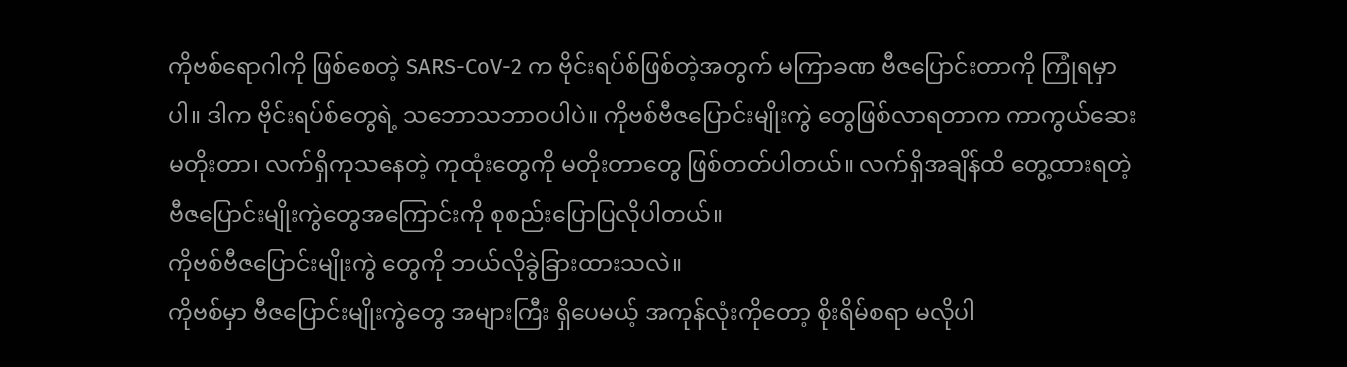ကိုဗစ်ရောဂါကို ဖြစ်စေတဲ့ SARS-CoV-2 က ဗိုင်းရပ်စ်ဖြစ်တဲ့အတွက် မကြာခဏ ဗီဇပြောင်းတာကို ကြုံရမှာပါ။ ဒါက ဗိုင်းရပ်စ်တွေရဲ့ သဘောသဘာဝပါပဲ။ ကိုဗစ်ဗီဇပြောင်းမျိုးကွဲ တွေဖြစ်လာရတာက ကာကွယ်ဆေးမတိုးတာ၊ လက်ရှိကုသနေတဲ့ ကုထုံးတွေကို မတိုးတာတွေ ဖြစ်တတ်ပါတယ်။ လက်ရှိအချိန်ထိ တွေ့ထားရတဲ့ ဗီဇပြောင်းမျိုးကွဲတွေအကြောင်းကို စုစည်းပြောပြလိုပါတယ်။
ကိုဗစ်ဗီဇပြောင်းမျိုးကွဲ တွေကို ဘယ်လိုခွဲခြားထားသလဲ။
ကိုဗစ်မှာ ဗီဇပြောင်းမျိုးကွဲတွေ အများကြီး ရှိပေမယ့် အကုန်လုံးကိုတော့ စိုးရိမ်စရာ မလိုပါ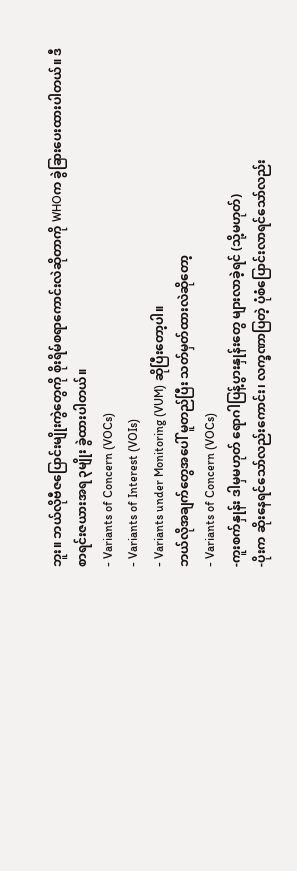ဘူး။ ဘယ်လိုဗီဇပြောင်းမျိုးကွဲတွေကို စိုးရိမ်စရာကောင်းလဲဆိုတာကို WHOက ခွဲခြားပေးထားပါတယ်။ ဒီစာရင်းဇယားအရ ၃မျိုး ခွဲထားပါတယ်။
- Variants of Concern (VOCs)
- Variants of Interest (VOIs)
- Variants under Monitoring (VUM) ဆိုပြီးတော့ပါ။
ဘယ်လိုအချက်တွေအပေါ် မူတည်ပြီး သတ်မှတ်ထားလဲဆိုတော့
- Variants of Concern (VOCs)
-ကူးစက်နှုန်း ဒါမှမဟုတ် ရောဂါပြန့်ပွားနှုန်းတွေ များလာခဲ့ရင် (သို့မဟုတ်)
-ပိုးက ဆိုးနေရင်သော်လည်းကောင်း၊ လက္ခဏာပြတဲ့ ပုံစံပြောင်းလာရင်သော်လည်း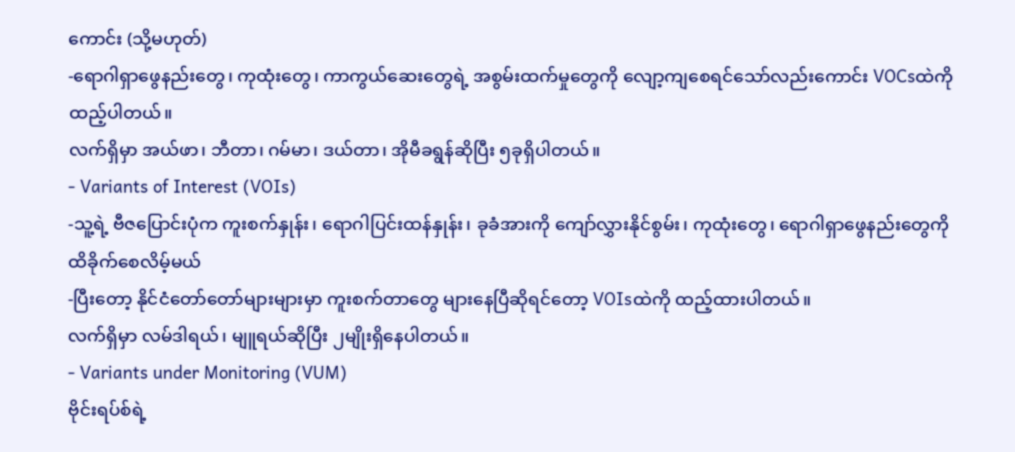ကောင်း (သို့မဟုတ်)
-ရောဂါရှာဖွေနည်းတွေ၊ ကုထုံးတွေ၊ ကာကွယ်ဆေးတွေရဲ့ အစွမ်းထက်မှုတွေကို လျော့ကျစေရင်သော်လည်းကောင်း VOCsထဲကို ထည့်ပါတယ်။
လက်ရှိမှာ အယ်ဖာ၊ ဘီတာ၊ ဂမ်မာ၊ ဒယ်တာ၊ အိုမီခရွန်ဆိုပြီး ၅ခုရှိပါတယ်။
- Variants of Interest (VOIs)
-သူ့ရဲ့ ဗီဇပြောင်းပုံက ကူးစက်နှုန်း၊ ရောဂါပြင်းထန်နှုန်း၊ ခုခံအားကို ကျော်လွှားနိုင်စွမ်း၊ ကုထုံးတွေ၊ ရောဂါရှာဖွေနည်းတွေကို ထိခိုက်စေလိမ့်မယ်
-ပြီးတော့ နိုင်ငံတော်တော်များများမှာ ကူးစက်တာတွေ များနေပြီဆိုရင်တော့ VOIsထဲကို ထည့်ထားပါတယ်။
လက်ရှိမှာ လမ်ဒါရယ်၊ မျူရယ်ဆိုပြီး ၂မျိုးရှိနေပါတယ်။
- Variants under Monitoring (VUM)
ဗိုင်းရပ်စ်ရဲ့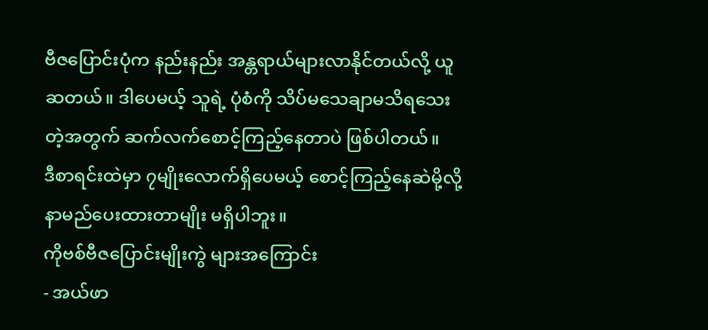ဗီဇပြောင်းပုံက နည်းနည်း အန္တရာယ်များလာနိုင်တယ်လို့ ယူဆတယ်။ ဒါပေမယ့် သူရဲ့ ပုံစံကို သိပ်မသေချာမသိရသေးတဲ့အတွက် ဆက်လက်စောင့်ကြည့်နေတာပဲ ဖြစ်ပါတယ်။
ဒီစာရင်းထဲမှာ ၇မျိုးလောက်ရှိပေမယ့် စောင့်ကြည့်နေဆဲမို့လို့ နာမည်ပေးထားတာမျိုး မရှိပါဘူး။
ကိုဗစ်ဗီဇပြောင်းမျိုးကွဲ များအကြောင်း
- အယ်ဖာ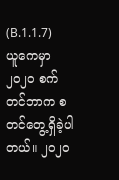(B.1.1.7)
ယူကေမှာ ၂၀၂၀ စက်တင်ဘာက စတင်တွေ့ရှိခဲ့ပါတယ်။ ၂၀၂၀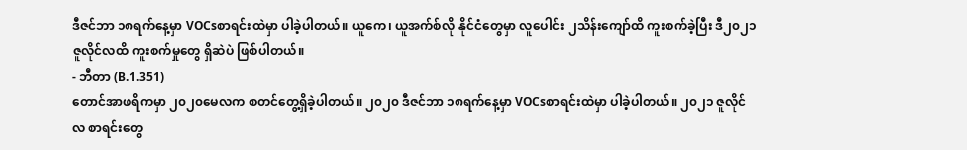ဒီဇင်ဘာ ၁၈ရက်နေ့မှာ VOCsစာရင်းထဲမှာ ပါခဲ့ပါတယ်။ ယူကေ၊ ယူအက်စ်လို နိုင်ငံတွေမှာ လူပေါင်း ၂သိန်းကျော်ထိ ကူးစက်ခဲ့ပြီး ဒီ၂၀၂၁ ဇူလိုင်လထိ ကူးစက်မှုတွေ ရှိဆဲပဲ ဖြစ်ပါတယ်။
- ဘီတာ (B.1.351)
တောင်အာဖရိကမှာ ၂၀၂၀မေလက စတင်တွေ့ရှိခဲ့ပါတယ်။ ၂၀၂၀ ဒီဇင်ဘာ ၁၈ရက်နေ့မှာ VOCsစာရင်းထဲမှာ ပါခဲ့ပါတယ်။ ၂၀၂၁ ဇူလိုင်လ စာရင်းတွေ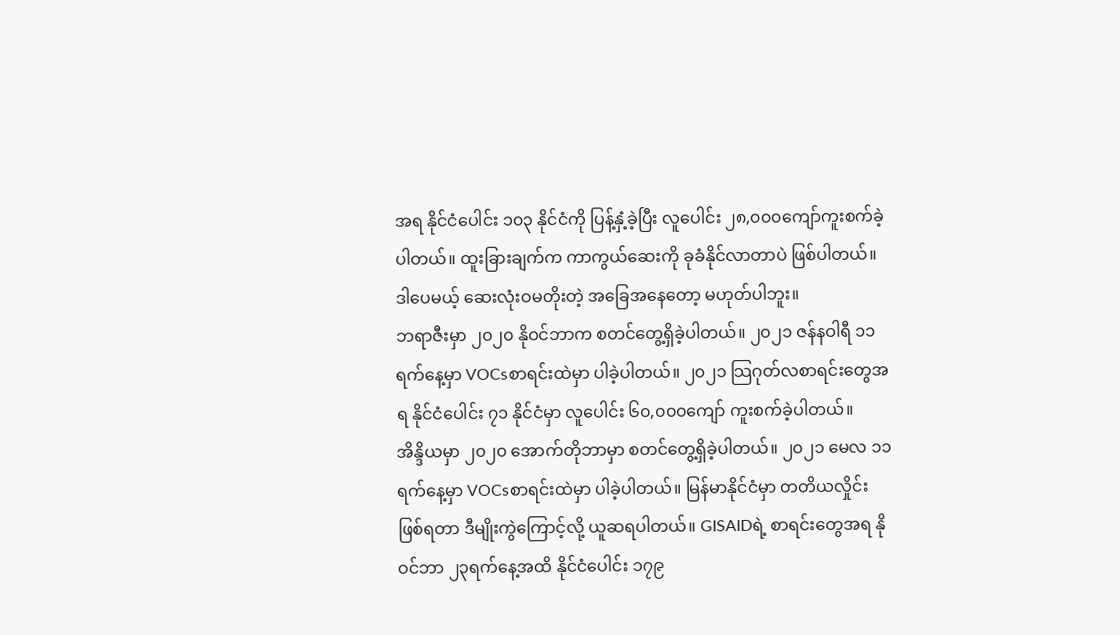အရ နိုင်ငံပေါင်း ၁၀၃ နိုင်ငံကို ပြန့်နှံ့ခဲ့ပြီး လူပေါင်း ၂၈,၀၀၀ကျော်ကူးစက်ခဲ့ပါတယ်။ ထူးခြားချက်က ကာကွယ်ဆေးကို ခုခံနိုင်လာတာပဲ ဖြစ်ပါတယ်။ ဒါပေမယ့် ဆေးလုံးဝမတိုးတဲ့ အခြေအနေတော့ မဟုတ်ပါဘူး။
ဘရာဇီးမှာ ၂၀၂၀ နိုဝင်ဘာက စတင်တွေ့ရှိခဲ့ပါတယ်။ ၂၀၂၁ ဇန်နဝါရီ ၁၁ရက်နေ့မှာ VOCsစာရင်းထဲမှာ ပါခဲ့ပါတယ်။ ၂၀၂၁ သြဂုတ်လစာရင်းတွေအရ နိုင်ငံပေါင်း ၇၁ နိုင်ငံမှာ လူပေါင်း ၆၀,၀၀၀ကျော် ကူးစက်ခဲ့ပါတယ်။
အိန္ဒိယမှာ ၂၀၂၀ အောက်တိုဘာမှာ စတင်တွေ့ရှိခဲ့ပါတယ်။ ၂၀၂၁ မေလ ၁၁ရက်နေ့မှာ VOCsစာရင်းထဲမှာ ပါခဲ့ပါတယ်။ မြန်မာနိုင်ငံမှာ တတိယလှိုင်းဖြစ်ရတာ ဒီမျိုးကွဲကြောင့်လို့ ယူဆရပါတယ်။ GISAIDရဲ့ စာရင်းတွေအရ နိုဝင်ဘာ ၂၃ရက်နေ့အထိ နိုင်ငံပေါင်း ၁၇၉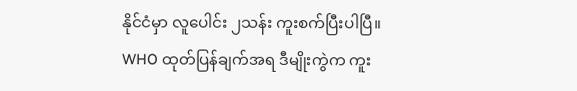နိုင်ငံမှာ လူပေါင်း ၂သန်း ကူးစက်ပြီးပါပြီ။
WHO ထုတ်ပြန်ချက်အရ ဒီမျိုးကွဲက ကူး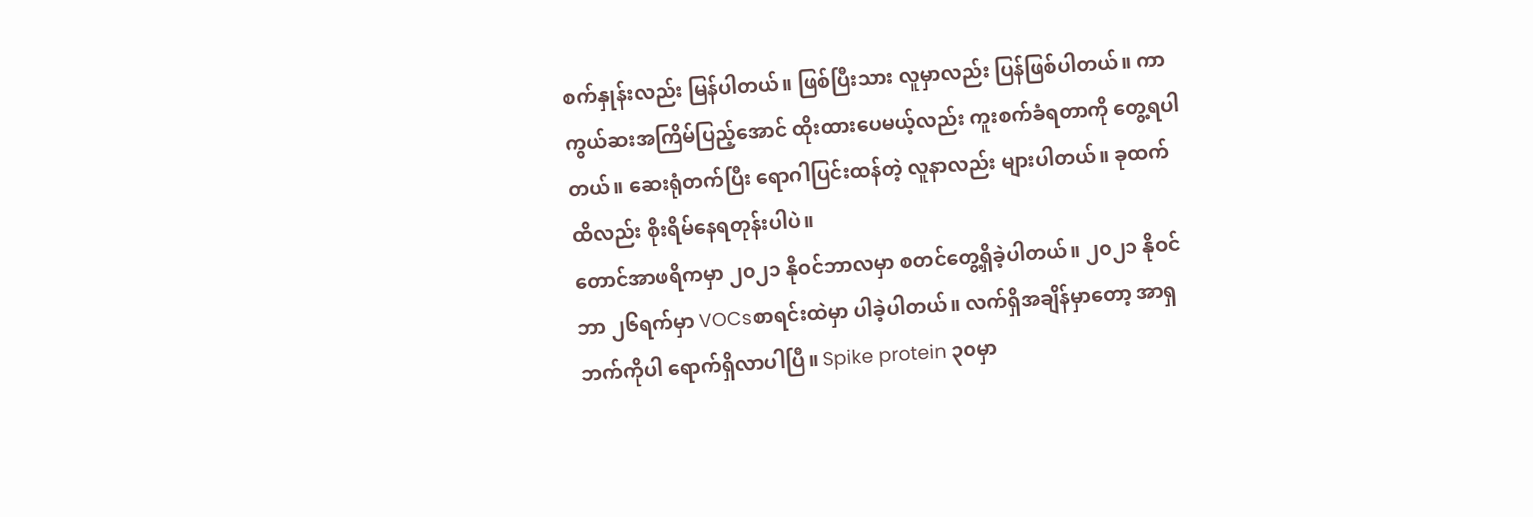စက်နှုန်းလည်း မြန်ပါတယ်။ ဖြစ်ပြီးသား လူမှာလည်း ပြန်ဖြစ်ပါတယ်။ ကာကွယ်ဆးအကြိမ်ပြည့်အောင် ထိုးထားပေမယ့်လည်း ကူးစက်ခံရတာကို တွေ့ရပါတယ်။ ဆေးရုံတက်ပြီး ရောဂါပြင်းထန်တဲ့ လူနာလည်း များပါတယ်။ ခုထက်ထိလည်း စိုးရိမ်နေရတုန်းပါပဲ။
တောင်အာဖရိကမှာ ၂၀၂၁ နိုဝင်ဘာလမှာ စတင်တွေ့ရှိခဲ့ပါတယ်။ ၂၀၂၁ နိုဝင်ဘာ ၂၆ရက်မှာ VOCsစာရင်းထဲမှာ ပါခဲ့ပါတယ်။ လက်ရှိအချိန်မှာတော့ အာရှဘက်ကိုပါ ရောက်ရှိလာပါပြီ။ Spike protein ၃၀မှာ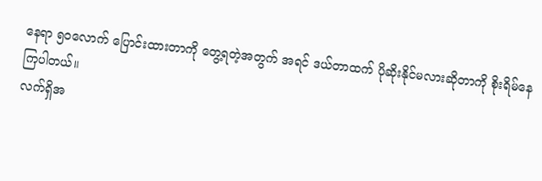နေရာ ၅၀လောက် ပြောင်းထားတာကို တွေ့ရတဲ့အတွက် အရင် ဒယ်တာထက် ပိုဆိုးနိုင်မလားဆိုတာကို စိုးရိမ်နေကြပါတယ်။
လက်ရှိအ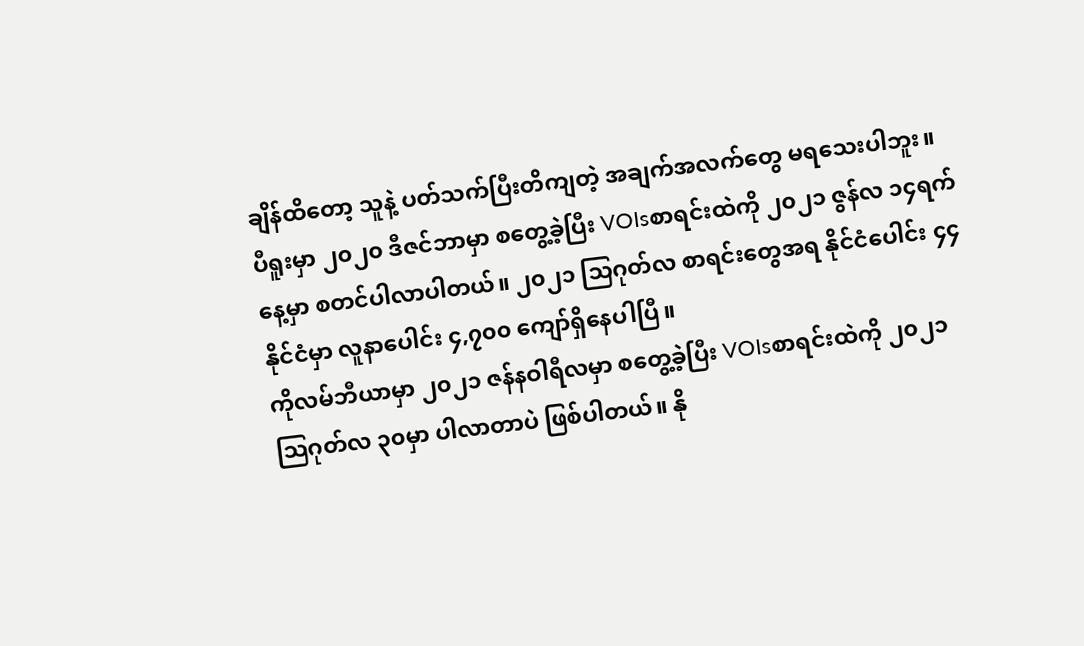ချိန်ထိတော့ သူနဲ့ ပတ်သက်ပြီးတိကျတဲ့ အချက်အလက်တွေ မရသေးပါဘူး။
ပီရူးမှာ ၂၀၂၀ ဒီဇင်ဘာမှာ စတွေ့ခဲ့ပြီး VOIsစာရင်းထဲကို ၂၀၂၁ ဇွန်လ ၁၄ရက်နေ့မှာ စတင်ပါလာပါတယ်။ ၂၀၂၁ သြဂုတ်လ စာရင်းတွေအရ နိုင်ငံပေါင်း ၄၄နိုင်ငံမှာ လူနာပေါင်း ၄,၇၀၀ ကျော်ရှိနေပါပြီ။
ကိုလမ်ဘီယာမှာ ၂၀၂၁ ဇန်နဝါရီလမှာ စတွေ့ခဲ့ပြီး VOIsစာရင်းထဲကို ၂၀၂၁ သြဂုတ်လ ၃၀မှာ ပါလာတာပဲ ဖြစ်ပါတယ်။ နို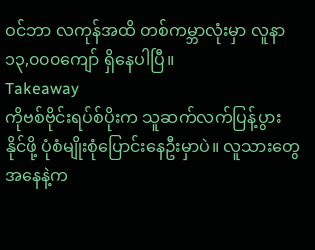ဝင်ဘာ လကုန်အထိ တစ်ကမ္ဘာလုံးမှာ လူနာ ၁၃,၀၀၀ကျော် ရှိနေပါပြီ။
Takeaway
ကိုဗစ်ဗိုင်းရပ်စ်ပိုးက သူဆက်လက်ပြန့်ပွားနိုင်ဖို့ ပုံစံမျိုးစုံပြောင်းနေဦးမှာပဲ။ လူသားတွေအနေနဲ့က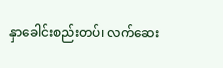နှာခေါင်းစည်းတပ်၊ လက်ဆေး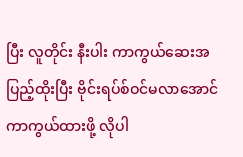ပြီး လူတိုင်း နီးပါး ကာကွယ်ဆေးအပြည့်ထိုးပြီး ဗိုင်းရပ်စ်ဝင်မလာအောင် ကာကွယ်ထားဖို့ လိုပါ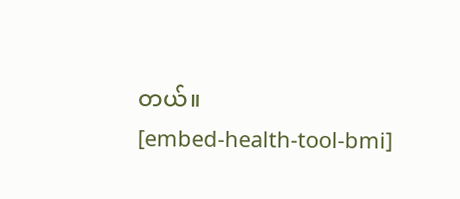တယ်။
[embed-health-tool-bmi]